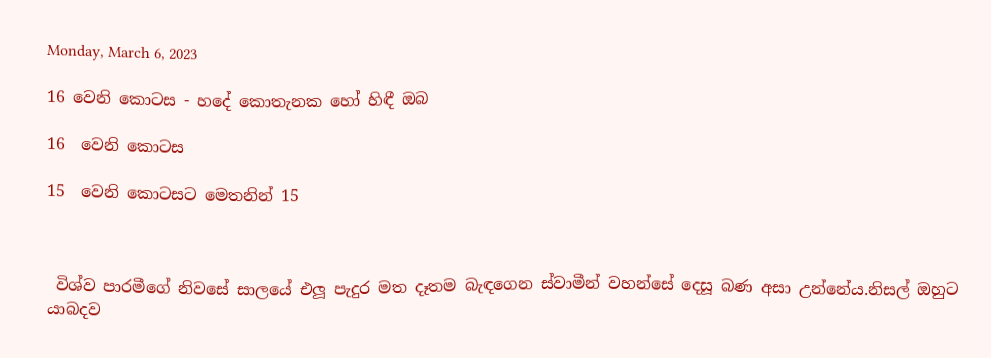Monday, March 6, 2023

16 වෙනි කොටස - හදේ කොතැනක හෝ හිඳී ඔබ

16  වෙනි කොටස

15  වෙනි කොටසට මෙතනින් 15



 විශ්ව පාරමීගේ නිවසේ සාලයේ එලූ පැදුර මත දෑතම බැඳගෙන ස්වාමීන් වහන්සේ දෙසූ බණ අසා උන්නේය.නිසල් ඔහුට යාබදව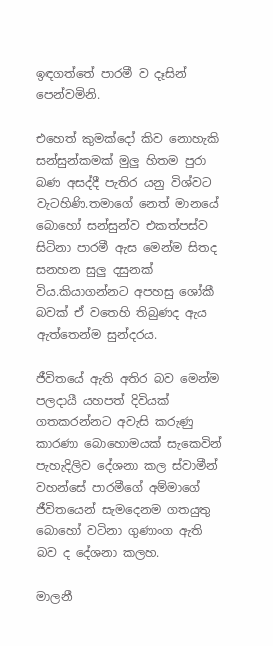ඉඳගත්තේ පාරමී ව දෑසින් පෙන්වමිනි.

එහෙත් කුමක්දෝ කිව නොහැකි සන්සුන්කමක් මුලු හිතම පුරා බණ අසද්දී පැතිර යනු විශ්වට වැටහිණි.තමාගේ නෙත් මානයේ බොහෝ සන්සුන්ව එකත්පස්ව සිටිනා පාරමී ඇස මෙන්ම සිතද සනහන සුලු දසුනක් විය.කියාගන්නට අපහසු ශෝකී බවක් ඒ වතෙහි තිබුණද ඇය ඇත්තෙන්ම සුන්දරය.

ජීවිතයේ ඇති අතිර බව මෙන්ම පලදායී යහපත් දිවියක් ගතකරන්නට අවැසි කරුණු කාරණා බොහොමයක් සැකෙවින් පැහැදිලිව දේශනා කල ස්වාමීන් වහන්සේ පාරමීගේ අම්මාගේ ජීවිතයෙන් සැමදෙනම ගතයුතු බොහෝ වටිනා ගුණාංග ඇති බව ද දේශනා කලහ.

මාලනී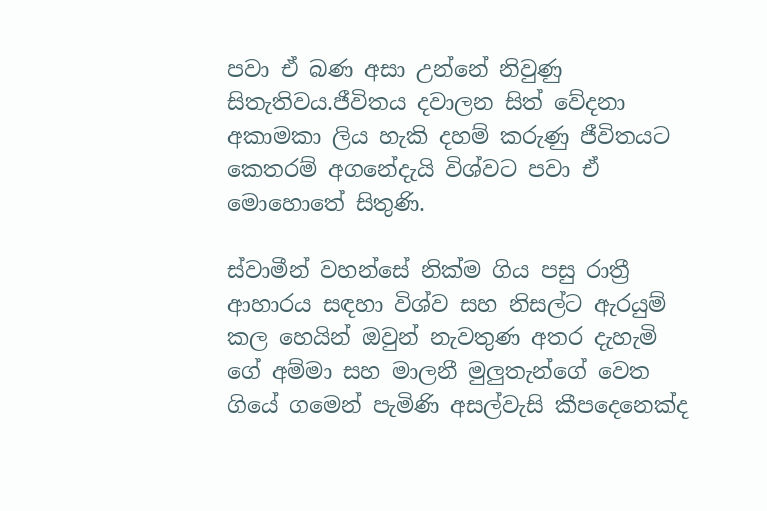පවා ඒ බණ අසා උන්නේ නිවුණු සිතැතිවය.ජීවිතය දවාලන සිත් වේදනා අකාමකා ලිය හැකි දහම් කරුණු ජීවිතයට කෙතරම් අගනේදැයි විශ්වට පවා ඒ මොහොතේ සිතුණි.

ස්වාමීන් වහන්සේ නික්ම ගිය පසු රාත්‍රී ආහාරය සඳහා විශ්ව සහ නිසල්ට ඇරයුම් කල හෙයින් ඔවුන් නැවතුණ අතර දැහැමි ගේ අම්මා සහ මාලනී මුලුතැන්ගේ වෙත ගියේ ගමෙන් පැමිණි අසල්වැසි කීපදෙනෙක්ද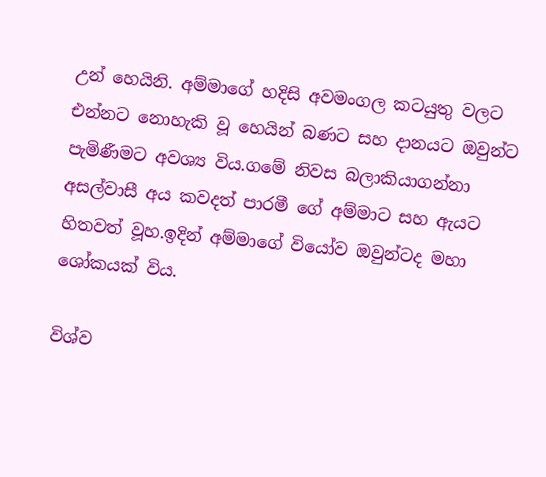උන් හෙයිනි. අම්මාගේ හදිසි අවමංගල කටයුතු වලට එන්නට නොහැකි වූ හෙයින් බණට සහ දානයට ඔවුන්ට පැමිණීමට අවශ්‍ය විය.ගමේ නිවස බලාකියාගන්නා අසල්වාසී අය කවදත් පාරමී ගේ අම්මාට සහ ඇයට හිතවත් වූහ.ඉදින් අම්මාගේ වියෝව ඔවුන්ටද මහා ශෝකයක් විය.

විශ්ව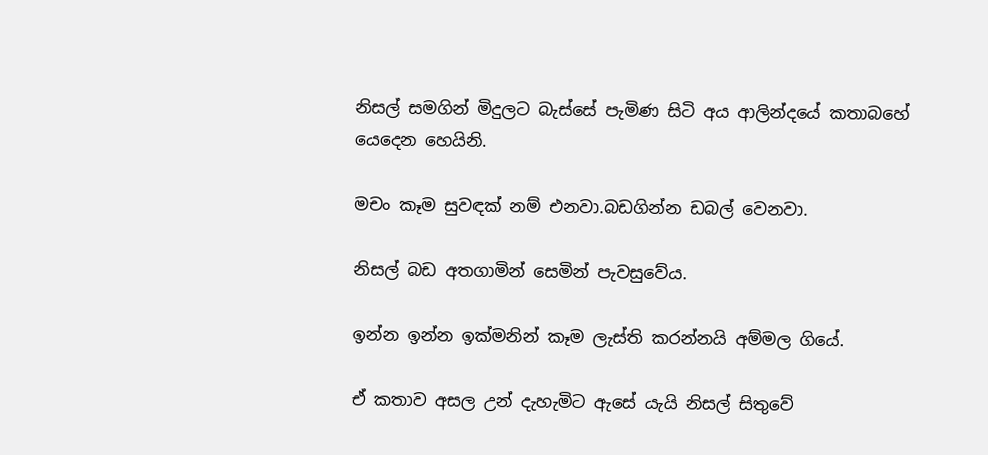නිසල් සමගින් මිදුලට බැස්සේ පැමිණ සිටි අය ආලින්දයේ කතාබහේ යෙදෙන හෙයිනි.

මචං කෑම සුවඳක් නම් එනවා.බඩගින්න ඩබල් වෙනවා.

නිසල් බඩ අතගාමින් සෙමින් පැවසුවේය.

ඉන්න ඉන්න ඉක්මනින් කෑම ලැස්ති කරන්නයි අම්මල ගියේ.

ඒ කතාව අසල උන් දැහැමිට ඇසේ යැයි නිසල් සිතුවේ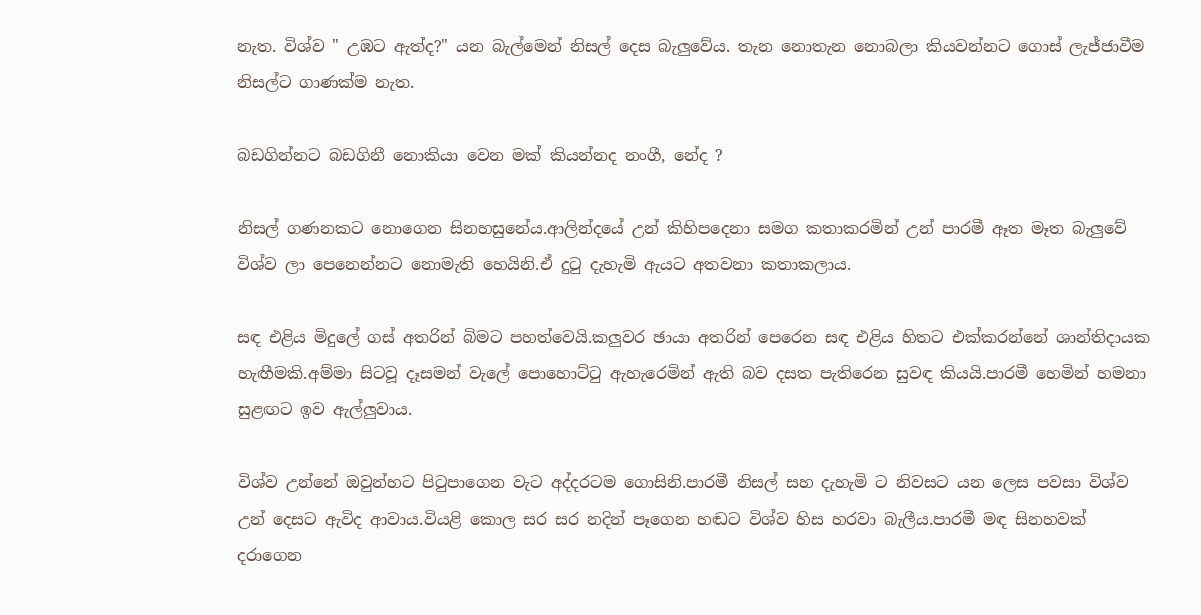නැත. විශ්ව " උඹට ඇත්ද?" යන බැල්මෙන් නිසල් දෙස බැලුවේය. තැන නොතැන නොබලා කියවන්නට ගොස් ලැජ්ජාවීම නිසල්ට ගාණක්ම නැත.

බඩගින්නට බඩගිනී නොකියා වෙන මක් කියන්නද නංගී, නේද ?

නිසල් ගණනකට නොගෙන සිනහසුනේය.ආලින්දයේ උන් කිහිපදෙනා සමග කතාකරමින් උන් පාරමී ඈත මෑත බැලුවේ විශ්ව ලා පෙනෙන්නට නොමැති හෙයිනි.ඒ දුටු දැහැමි ඇයට අතවනා කතාකලාය.

සඳ එළිය මිදුලේ ගස් අතරින් බිමට පහත්වෙයි.කලුවර ඡායා අතරින් පෙරෙන සඳ එළිය හිතට එක්කරන්නේ ශාන්තිදායක හැඟීමකි.අම්මා සිටවූ දෑසමන් වැලේ පොහොට්ටු ඇහැරෙමින් ඇති බව දසත පැතිරෙන සුවඳ කියයි.පාරමී හෙමින් හමනා සුළඟට ඉව ඇල්ලුවාය.

විශ්ව උන්නේ ඔවුන්හට පිටුපාගෙන වැට අද්දරටම ගොසිනි.පාරමී නිසල් සහ දැහැමි ට නිවසට යන ලෙස පවසා විශ්ව උන් දෙසට ඇවිද ආවාය.වියළි කොල සර සර නදින් පෑගෙන හඬට විශ්ව හිස හරවා බැලීය.පාරමී මඳ සිනහවක් දරාගෙන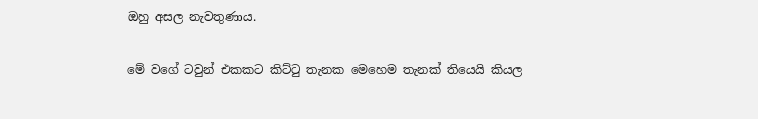ඔහු අසල නැවතුණාය.

මේ වගේ ටවුන් එකකට කිට්ටු තැනක මෙහෙම තැනක් තියෙයි කියල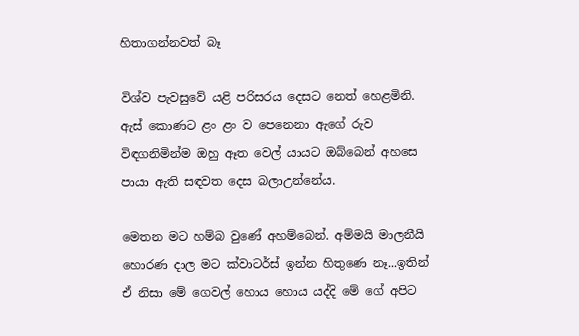හිතාගන්නවත් බෑ

විශ්ව පැවසුවේ යළි පරිසරය දෙසට නෙත් හෙළමිනි. ඇස් කොණට ළං ළං ව පෙනෙනා ඇගේ රුව විඳගනිමින්ම ඔහු ඈත වෙල් යායට ඔබ්බෙන් අහසෙ පායා ඇති සඳවත දෙස බලාඋන්නේය.

මෙතන මට හම්බ වුණේ අහම්බෙන්. අම්මයි මාලනීයි හොරණ දාල මට ක්වාටර්ස් ඉන්න හිතුණෙ නෑ...ඉතින් ඒ නිසා මේ ගෙවල් හොය හොය යද්දි මේ ගේ අපිට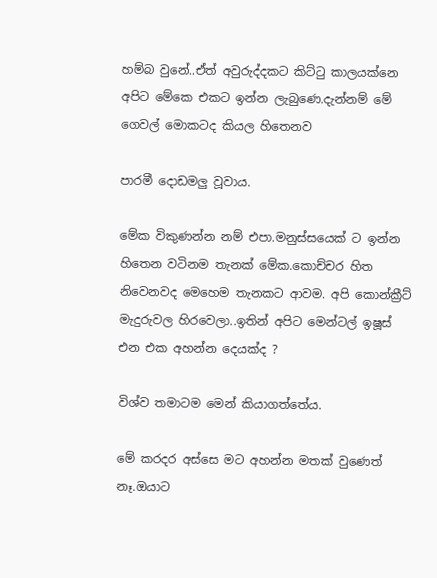හම්බ වුනේ..ඒත් අවුරුද්දකට කිට්ටු කාලයක්නෙ අපිට මේකෙ එකට ඉන්න ලැබුණෙ.දැන්නම් මේ ගෙවල් මොකටද කියල හිතෙනව

පාරමී දොඩමලු වූවාය.

මේක විකුණන්න නම් එපා.මනුස්සයෙක් ට ඉන්න හිතෙන වටිනම තැනක් මේක.කොච්චර හිත නිවෙනවද මෙහෙම තැනකට ආවම. අපි කොන්ක්‍රීට් මැදුරුවල හිරවෙලා..ඉතින් අපිට මෙන්ටල් ඉෂූස් එන එක අහන්න දෙයක්ද ?

විශ්ව තමාටම මෙන් කියාගත්තේය.

මේ කරදර අස්සෙ මට අහන්න මතක් වුණෙත් නෑ.ඔයාට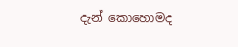දැන් කොහොමද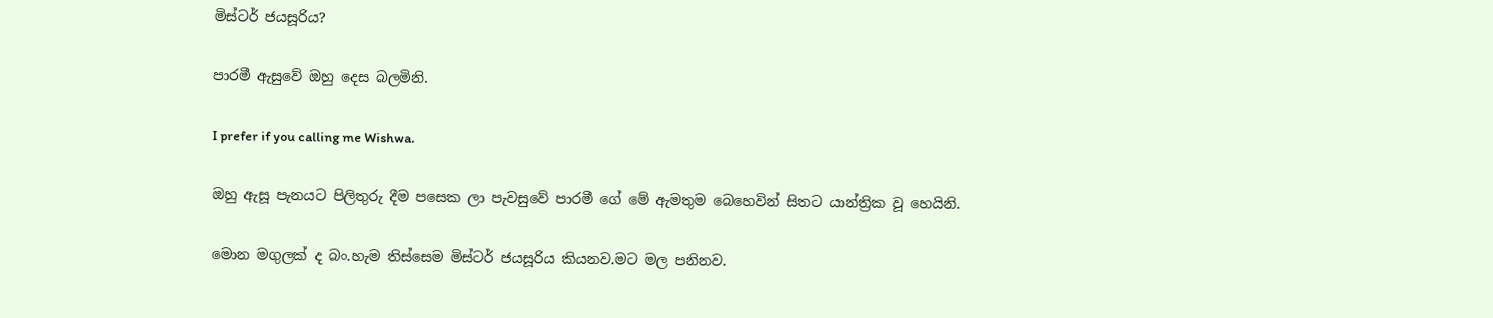මිස්ටර් ජයසූරිය?

පාරමී ඇසුවේ ඔහු දෙස බලමිනි.

I prefer if you calling me Wishwa.

ඔහු ඇසූ පැනයට පිලිතුරු දීම පසෙක ලා පැවසුවේ පාරමී ගේ මේ ඇමතුම බෙහෙවින් සිතට යාන්ත්‍රික වූ හෙයිනි.

මොන මගුලක් ද බං.හැම තිස්සෙම මිස්ටර් ජයසූරිය කියනව.මට මල පනිනව.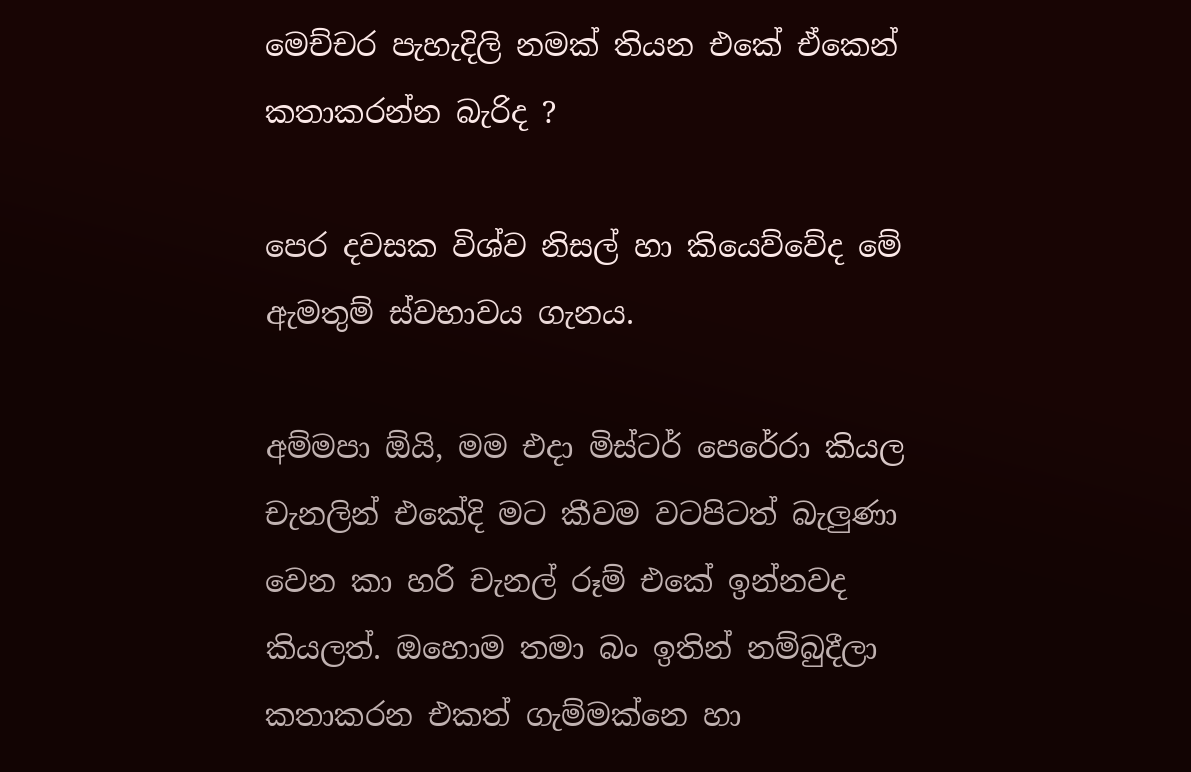මෙච්චර පැහැදිලි නමක් තියන එකේ ඒකෙන් කතාකරන්න බැරිද ?

පෙර දවසක විශ්ව නිසල් හා කියෙව්වේද මේ ඇමතුම් ස්වභාවය ගැනය.

අම්මපා ඕයි, මම එදා මිස්ටර් පෙරේරා කියල චැනලින් එකේදි මට කීවම වටපිටත් බැලුණා වෙන කා හරි චැනල් රූම් එකේ ඉන්නවද කියලත්. ඔහොම තමා බං ඉතින් නම්බුදීලා කතාකරන එකත් ගැම්මක්නෙ හා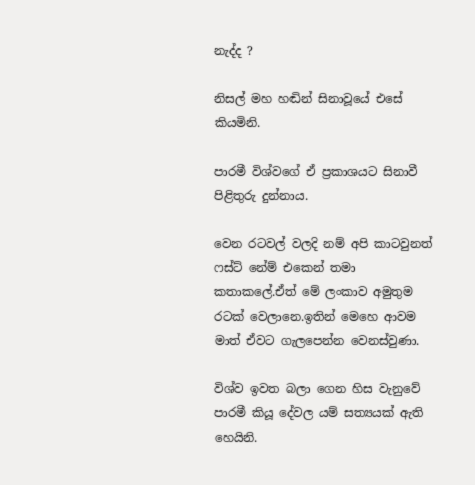නැද්ද ?

නිසල් මහ හඬින් සිනාවූයේ එසේ කියමිනි.

පාරමී විශ්වගේ ඒ ප්‍රකාශයට සිනාවී පිළිතුරු දුන්නාය.

වෙන රටවල් වලදි නම් අපි කාටවුනත් ෆස්ට් නේම් එකෙන් තමා කතාකලේ.ඒත් මේ ලංකාව අමුතුම රටක් වෙලානෙ.ඉතින් මෙහෙ ආවම මාත් ඒවට ගැලපෙන්න වෙනස්වුණා.

විශ්ව ඉවත බලා ගෙන හිස වැනුවේ පාරමී කියූ දේවල යම් සත්‍යයක් ඇති හෙයිනි.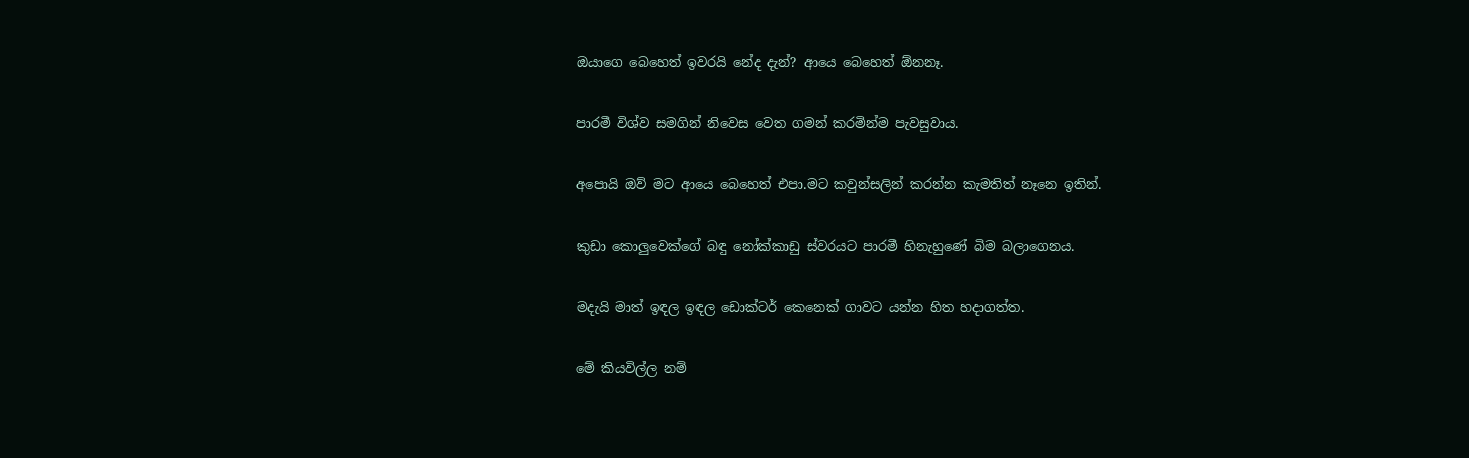ඔයාගෙ බෙහෙත් ඉවරයි නේද දැන්? ආයෙ බෙහෙත් ඕනනෑ.

පාරමී විශ්ව සමගින් නිවෙස වෙත ගමන් කරමින්ම පැවසුවාය.

අපොයි ඔව් මට ආයෙ බෙහෙත් එපා.මට කවුන්සලින් කරන්න කැමතිත් නෑනෙ ඉතින්.

කුඩා කොලුවෙක්ගේ බඳු නෝක්කාඩු ස්වරයට පාරමී හිනැහුණේ බිම බලාගෙනය.

මදැයි මාත් ඉඳල ඉඳල ඩොක්ටර් කෙනෙක් ගාවට යන්න හිත හදාගත්ත.

මේ කියවිල්ල නම්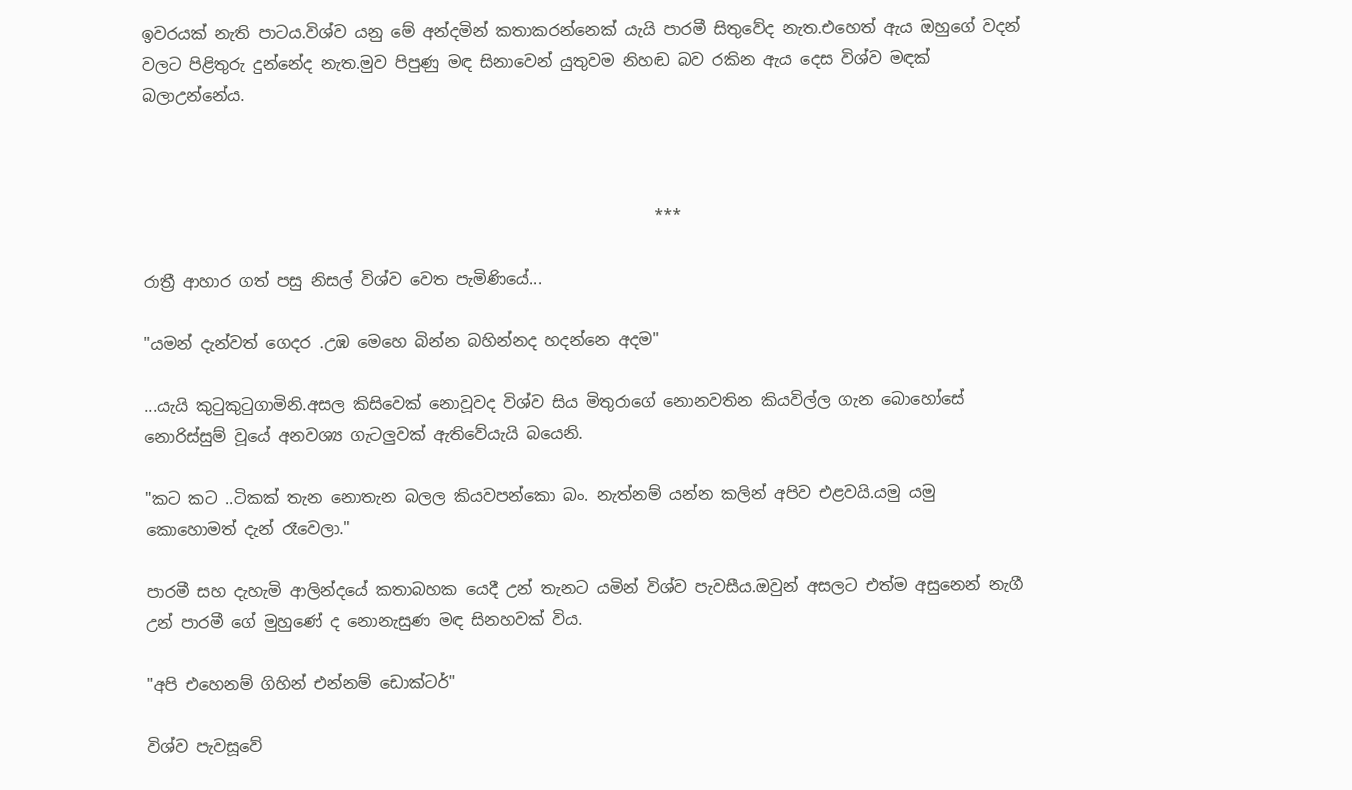ඉවරයක් නැති පාටය.විශ්ව යනු මේ අන්දමින් කතාකරන්නෙක් යැයි පාරමී සිතුවේද නැත.එහෙත් ඇය ඔහුගේ වදන් වලට පිළිතුරු දුන්නේද නැත.මුව පිපුණු මඳ සිනාවෙන් යුතුවම නිහඬ බව රකින ඇය දෙස විශ්ව මඳක් බලාඋන්නේය.



                                                                ***

රාත්‍රී ආහාර ගත් පසු නිසල් විශ්ව වෙත පැමිණියේ...

"යමන් දැන්වත් ගෙදර .උඹ මෙහෙ බින්න බහින්නද හදන්නෙ අදම"

...යැයි කුටුකුටුගාමිනි.අසල කිසිවෙක් නොවූවද විශ්ව සිය මිතුරාගේ නොනවතින කියවිල්ල ගැන බොහෝසේ නොරිස්සුම් වූයේ අනවශ්‍ය ගැටලුවක් ඇතිවේයැයි බයෙනි.

"කට කට ..ටිකක් තැන නොතැන බලල කියවපන්කො බං. නැත්නම් යන්න කලින් අපිව එළවයි.යමු යමු කොහොමත් දැන් රෑවෙලා."

පාරමී සහ දැහැමි ආලින්දයේ කතාබහක යෙදී උන් තැනට යමින් විශ්ව පැවසීය.ඔවුන් අසලට එත්ම අසුනෙන් නැගී උන් පාරමී ගේ මුහුණේ ද නොනැසුණ මඳ සිනහවක් විය.

"අපි එහෙනම් ගිහින් එන්නම් ඩොක්ටර්"

විශ්ව පැවසූවේ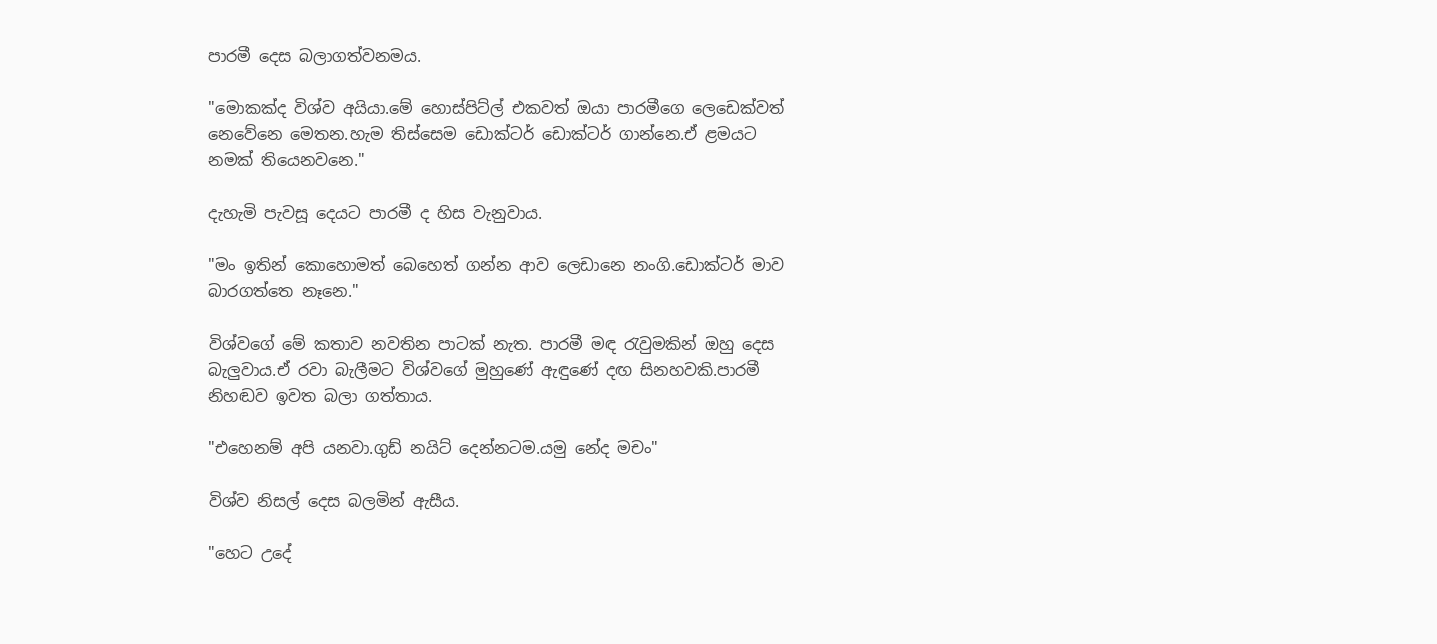පාරමී දෙස බලාගත්වනමය.

"මොකක්ද විශ්ව අයියා.මේ හොස්පිට්ල් එකවත් ඔයා පාරමීගෙ ලෙඩෙක්වත් නෙවේනෙ මෙතන.හැම තිස්සෙම ඩොක්ටර් ඩොක්ටර් ගාන්නෙ.ඒ ළමයට නමක් තියෙනවනෙ."

දැහැමි පැවසූ දෙයට පාරමී ද හිස වැනුවාය.

"මං ඉතින් කොහොමත් බෙහෙත් ගන්න ආව ලෙඩානෙ නංගි.ඩොක්ටර් මාව බාරගත්තෙ නෑනෙ."

විශ්වගේ මේ කතාව නවතින පාටක් නැත. පාරමී මඳ රැවුමකින් ඔහු දෙස බැලුවාය.ඒ රවා බැලීමට විශ්වගේ මුහුණේ ඇඳුණේ දඟ සිනහවකි.පාරමී නිහඬව ඉවත බලා ගත්තාය.

"එහෙනම් අපි යනවා.ගුඩ් නයිට් දෙන්නටම.යමු නේද මචං"

විශ්ව නිසල් දෙස බලමින් ඇසීය.

"හෙට උදේ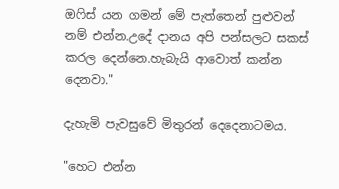ඔෆිස් යන ගමන් මේ පැත්තෙන් පුළුවන් නම් එන්න.උදේ දානය අපි පන්සලට සකස් කරල දෙන්නෙ.හැබැයි ආවොත් කන්න දෙනවා."

දැහැමි පැවසුවේ මිතුරන් දෙදෙනාටමය.

"හෙට එන්න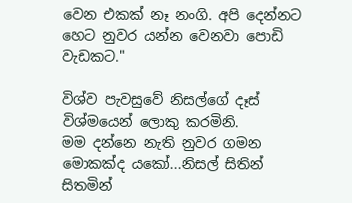වෙන එකක් නෑ නංගි. අපි දෙන්නට හෙට නුවර යන්න වෙනවා පොඩි වැඩකට."

විශ්ව පැවසුවේ නිසල්ගේ දෑස් විශ්මයෙන් ලොකු කරමිනි.
මම දන්නෙ නැති නුවර ගමන මොකක්ද යකෝ...නිසල් සිතින් සිතමින්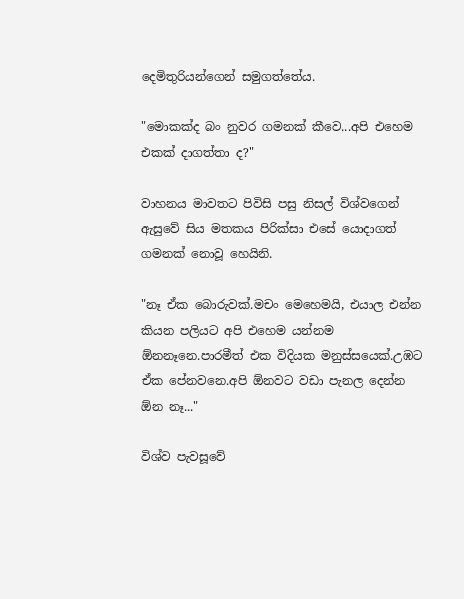දෙමිතුරියන්ගෙන් සමුගත්තේය.

"මොකක්ද බං නුවර ගමනක් කීවෙ...අපි එහෙම එකක් දාගත්තා ද?"

වාහනය මාවතට පිවිසි පසු නිසල් විශ්වගෙන් ඇසුවේ සිය මතකය පිරික්සා එසේ යොදාගත් ගමනක් නොවූ හෙයිනි.

"නෑ ඒක බොරුවක්.මචං මෙහෙමයි, එයාල එන්න කියන පලියට අපි එහෙම යන්නම ඕනනෑනෙ.පාරමීත් එක විදියක මනුස්සයෙක්.උඹට ඒක පේනවනෙ.අපි ඕනවට වඩා පැනල දෙන්න ඕන නෑ..."

විශ්ව පැවසූවේ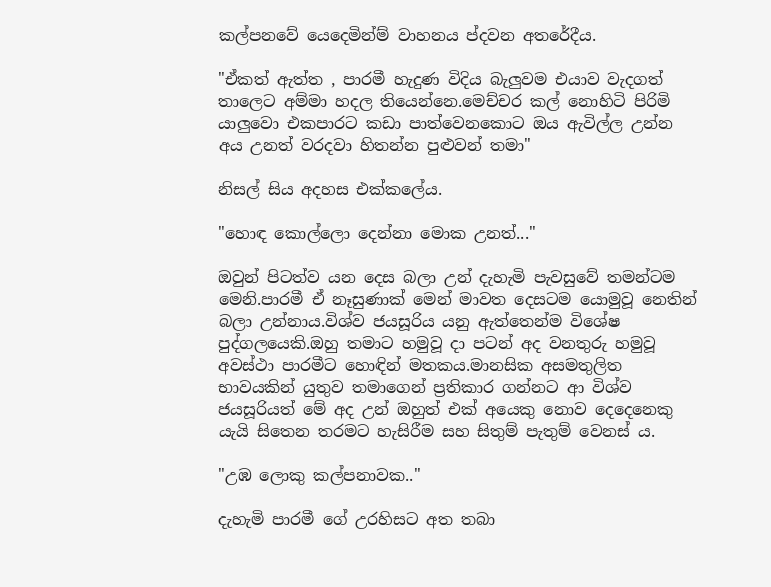කල්පනවේ යෙදෙමින්ම් වාහනය ප්දවන අතරේදීය.

"ඒකත් ඇත්ත , පාරමී හැදුණ විදිය බැලුවම එයාව වැදගත් තාලෙට අම්මා හදල තියෙන්නෙ.මෙච්චර කල් නොහිටි පිරිමි යාලුවො එකපාරට කඩා පාත්වෙනකොට ඔය ඇවිල්ල උන්න අය උනත් වරදවා හිතන්න පුළුවන් තමා"

නිසල් සිය අදහස එක්කලේය.

"හොඳ කොල්ලො දෙන්නා මොක උනත්..."

ඔවුන් පිටත්ව යන දෙස බලා උන් දැහැමි පැවසුවේ තමන්ටම මෙනි.පාරමී ඒ නෑසුණාක් මෙන් මාවත දෙසටම යොමුවූ නෙතින් බලා උන්නාය.විශ්ව ජයසූරිය යනු ඇත්තෙන්ම විශේෂ පුද්ගලයෙකි.ඔහු තමාට හමුවූ දා පටන් අද වනතුරු හමුවූ අවස්ථා පාරමීට හොඳින් මතකය.මානසික අසමතුලිත භාවයකින් යුතුව තමාගෙන් ප්‍රතිකාර ගන්නට ආ විශ්ව ජයසූරියත් මේ අද උන් ඔහුත් එක් අයෙකු නොව දෙදෙනෙකු යැයි සිතෙන තරමට හැසිරීම සහ සිතුම් පැතුම් වෙනස් ය.

"උඹ ලොකු කල්පනාවක.."

දැහැමි පාරමී ගේ උරහිසට අත තබා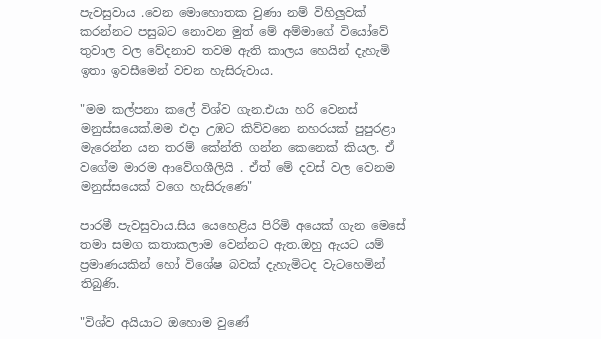පැවසුවාය .වෙන මොහොතක වුණා නම් විහිලුවක් කරන්නට පසුබට නොවන මුත් මේ අම්මාගේ වියෝවේ තුවාල වල වේදනාව තවම ඇති කාලය හෙයින් දැහැමි ඉතා ඉවසීමෙන් වචන හැසිරුවාය.

"මම කල්පනා කලේ විශ්ව ගැන.එයා හරි වෙනස් මනුස්සයෙක්.මම එදා උඹට කිව්වනෙ නහරයක් පුපුරළා මැරෙන්න යන තරම් කේන්ති ගන්න කෙනෙක් කියල. ඒ වගේම මාරම ආවේගශීලියි . ඒත් මේ දවස් වල වෙනම මනුස්සයෙක් වගෙ හැසිරුණෙ"

පාරමී පැවසුවාය.සිය යෙහෙළිය පිරිමි අයෙක් ගැන මෙසේ තමා සමග කතාකලාම වෙන්නට ඇත.ඔහු ඇයට යම් ප්‍රමාණයකින් හෝ විශේෂ බවක් දැහැමිටද වැටහෙමින් තිබුණි.

"විශ්ව අයියාට ඔහොම වුණේ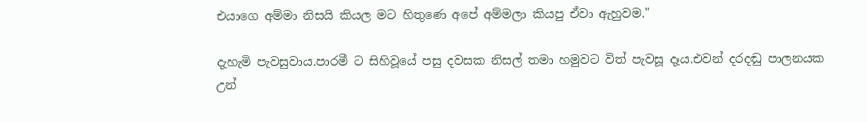එයාගෙ අම්මා නිසයි කියල මට හිතුණෙ අපේ අම්මලා කියපු ඒවා ඇහුවම."

දැහැමි පැවසුවාය.පාරමී ට සිහිවූයේ පසු දවසක නිසල් තමා හමුවට විත් පැවසූ දෑය.එවන් දරදඬු පාලනයක උන්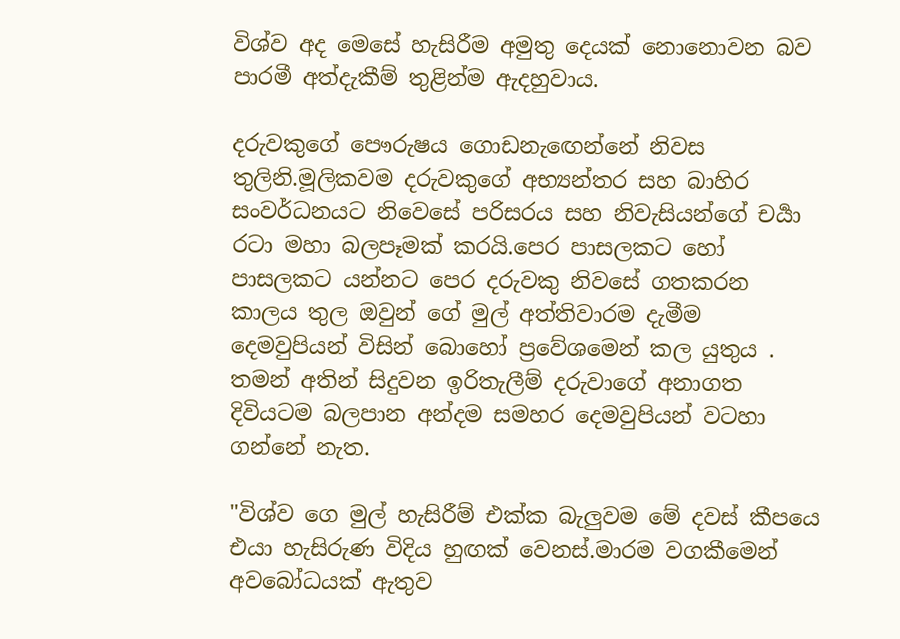විශ්ව අද මෙසේ හැසිරීම අමුතු දෙයක් නොනොවන බව පාරමී අත්දැකීම් තුළින්ම ඇදහුවාය.

දරුවකුගේ පෞරුෂය ගොඩනැඟෙන්නේ නිවස තුලිනි.මූලිකවම දරුවකුගේ අභ්‍යන්තර සහ බාහිර සංවර්ධනයට නිවෙසේ පරිසරය සහ නිවැසියන්ගේ චර්‍යා රටා මහා බලපෑමක් කරයි.පෙර පාසලකට හෝ පාසලකට යන්නට පෙර දරුවකු නිවසේ ගතකරන කාලය තුල ඔවුන් ගේ මුල් අත්‍තිවාරම දැමීම දෙමවුපියන් විසින් බොහෝ ප්‍රවේශමෙන් කල යුතුය . තමන් අතින් සිදුවන ඉරිතැලීම් දරුවාගේ අනාගත දිවියටම බලපාන අන්දම සමහර දෙමවුපියන් වටහා ගන්නේ නැත.

"විශ්ව ගෙ මුල් හැසිරීම් එක්ක බැලුවම මේ දවස් කීපයෙ එයා හැසිරුණ විදිය හුඟක් වෙනස්.මාරම වගකීමෙන් අවබෝධයක් ඇතුව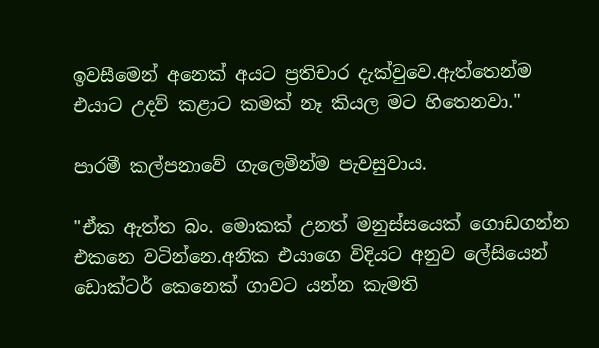ඉවසීමෙන් අනෙක් අයට ප්‍රතිචාර දැක්වුවෙ.ඇත්තෙන්ම එයාට උදව් කළාට කමක් නෑ කියල මට හිතෙනවා."

පාරමී කල්පනාවේ ගැලෙමින්ම පැවසුවාය.

"ඒක ඇත්ත බං. මොකක් උනත් මනුස්සයෙක් ගොඩගන්න එකනෙ වටින්නෙ.අනික එයාගෙ විදියට අනුව ලේසියෙන් ඩොක්ටර් කෙනෙක් ගාවට යන්න කැමති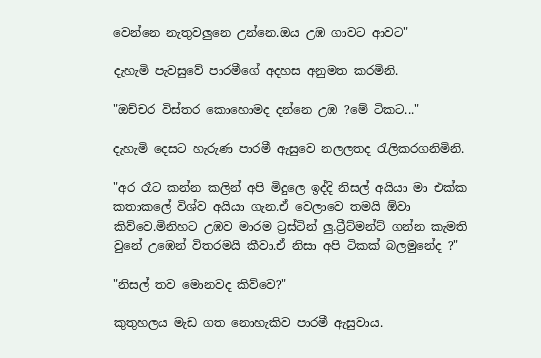වෙන්නෙ නැතුවලුනෙ උන්නෙ.ඔය උඹ ගාවට ආවට"

දැහැමි පැවසුවේ පාරමීගේ අදහස අනුමත කරමිනි.

"ඔච්චර විස්තර කොහොමද දන්නෙ උඹ ?මේ ටිකට..."

දැහැමි දෙසට හැරුණ පාරමී ඇසුවෙ නලලතද රැලිකරගනිමිනි.

"අර රෑට කන්න කලින් අපි මිදුලෙ ඉද්දි නිසල් අයියා මා එක්ක කතාකලේ විශ්ව අයියා ගැන.ඒ වෙලාවෙ තමයි ඕවා කිව්වෙ.මිනිහට උඹව මාරම ට්‍රස්ටින් ලු.ට්‍රීට්මන්ට් ගන්න කැමති වුනේ උඹෙන් විතරමයි කීවා.ඒ නිසා අපි ටිකක් බලමුනේද ?"

"නිසල් තව මොනවද කිව්වෙ?"

කුතුහලය මැඩ ගත නොහැකිව පාරමී ඇසුවාය.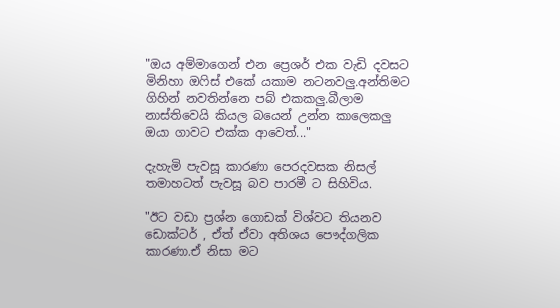"ඔය අම්මාගෙන් එන ප්‍රෙශර් එක වැඩි දවසට මිනිහා ඔෆිස් එකේ යකාම නටනවලු.අන්තිමට ගිහින් නවතින්නෙ පබ් එකකලු.බීලාම නාස්තිවෙයි කියල බයෙන් උන්න කාලෙකලු ඔයා ගාවට එක්ක ආවෙත්..."

දැහැමි පැවසූ කාරණා පෙරදවසක නිසල් තමාහටත් පැවසූ බව පාරමී ට සිහිවිය.

"ඊට වඩා ප්‍රශ්න ගොඩක් විශ්වට තියනව ඩොක්ටර් , ඒත් ඒවා අතිශය පෞද්ගලික කාරණා.ඒ නිසා මට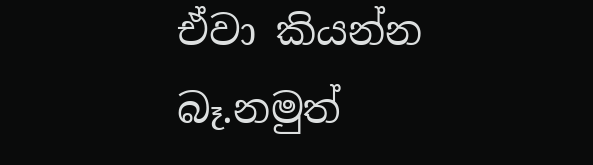ඒවා කියන්න බෑ.නමුත්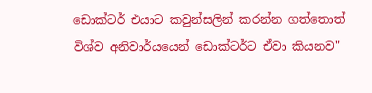ඩොක්ටර් එයාට කවුන්සලින් කරන්න ගත්තොත් විශ්ව අනිවාර්යයෙන් ඩොක්ටර්ට ඒවා කියනව"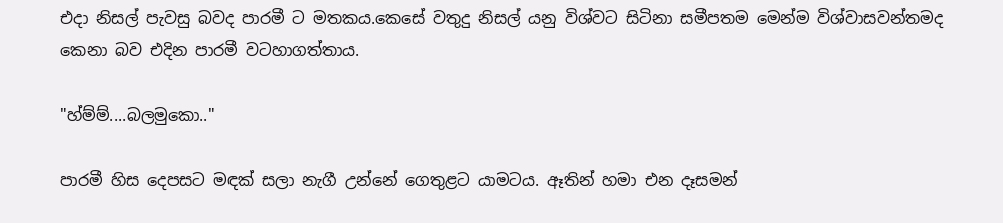එදා නිසල් පැවසු බවද පාරමී ට මතකය.කෙසේ වතුදු නිසල් යනු විශ්වට සිටිනා සමීපතම මෙන්ම විශ්වාසවන්තමද කෙනා බව එදින පාරමී වටහාගත්තාය.

"හ්ම්ම්....බලමුකො.."

පාරමී හිස දෙපසට මඳක් සලා නැගී උන්නේ ගෙතුළට යාමටය. ඈතින් හමා එන දෑසමන්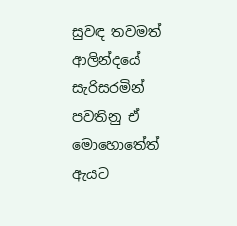සුවඳ තවමත් ආලින්දයේ සැරිසරමින් පවතිනු ඒ මොහොතේත් ඇයට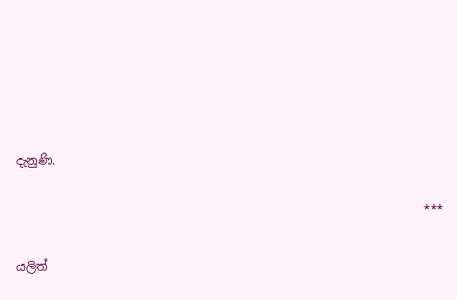දැනුණි.

                                                                    ***

යලිත්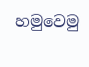හමුවෙමු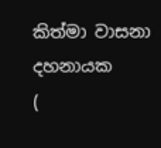කිත්මා වාසනා දහනායක
(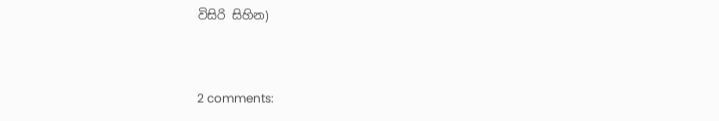විසිරි සිහින)


2 comments: